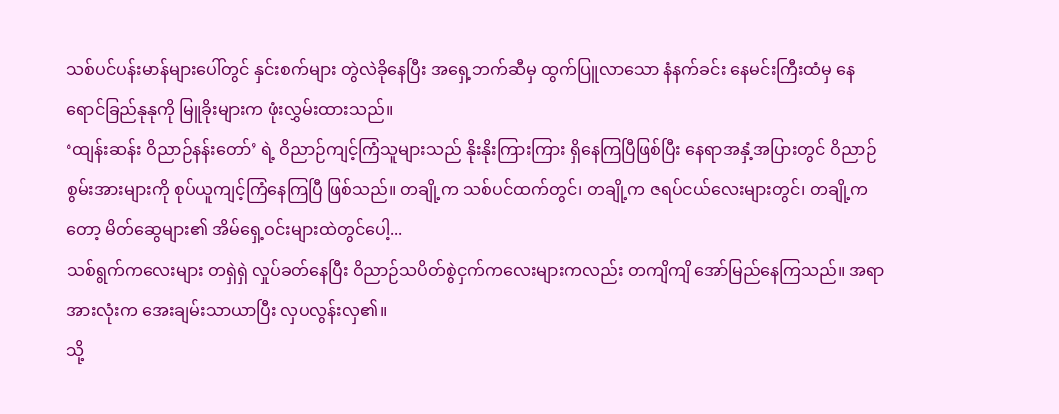သစ်ပင်ပန်းမာန်များပေါ်တွင် နှင်းစက်များ တွဲလဲခိုနေပြီး အရှေ့ဘက်ဆီမှ ထွက်ပြူလာသော နံနက်ခင်း နေမင်းကြီးထံမှ နေရောင်ခြည်နုနုကို မြူခိုးများက ဖုံးလွှမ်းထားသည်။
‘ထျန်းဆန်း ဝိညာဉ်နန်းတော်’ ရဲ့ ဝိညာဉ်ကျင့်ကြံသူများသည် နိုးနိုးကြားကြား ရှိနေကြပြီဖြစ်ပြီး နေရာအနှံ့အပြားတွင် ဝိညာဉ်စွမ်းအားများကို စုပ်ယူကျင့်ကြံနေကြပြီ ဖြစ်သည်။ တချို့က သစ်ပင်ထက်တွင်၊ တချို့က ဇရပ်ငယ်လေးများတွင်၊ တချို့ကတော့ မိတ်ဆွေများ၏ အိမ်ရှေ့ဝင်းများထဲတွင်ပေါ့...
သစ်ရွက်ကလေးများ တရှဲရှဲ လှုပ်ခတ်နေပြီး ဝိညာဉ်သပိတ်စွဲငှက်ကလေးများကလည်း တကျိကျိ အော်မြည်နေကြသည်။ အရာအားလုံးက အေးချမ်းသာယာပြီး လှပလွန်းလှ၏။
သို့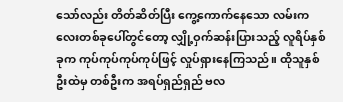သော်လည်း တိတ်ဆိတ်ပြီး ကွေ့ကောက်နေသော လမ်းကလေးတစ်ခုပေါ်တွင်တော့ လျှို့ဝှက်ဆန်းပြားသည့် လူရိပ်နှစ်ခုက ကုပ်ကုပ်ကုပ်ကုပ်ဖြင့် လှုပ်ရှားနေကြသည်။ ထိုသူနှစ်ဦးထဲမှ တစ်ဦးက အရပ်ရှည်ရှည် ဗလ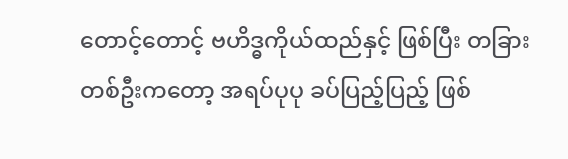တောင့်တောင့် ဗဟိဒ္ဓကိုယ်ထည်နှင့် ဖြစ်ပြီး တခြားတစ်ဦးကတော့ အရပ်ပုပု ခပ်ပြည့်ပြည့် ဖြစ်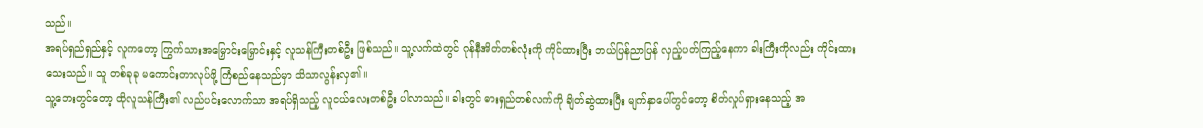သည်။
အရပ်ရှည်ရှည်နှင့် လူကတော့ ကြွက်သားအမြှောင်းမြှောင်းနှင့် လူသန်ကြီးတစ်ဦး ဖြစ်သည်။ သူ့လက်ထဲတွင် ဂုန်နီအိတ်တစ်လုံးကို ကိုင်ထားပြီး ဘယ်ပြန်ညာပြန် လှည့်ပတ်ကြည့်နေကာ ခါးကြီးကိုလည်း ကိုင်းထားသေးသည်။ သူ တစ်ခုခု မကောင်းတာလုပ်ဖို့ ကြံစည်နေသည်မှာ သိသာလွန်းလှ၏။
သူ့ဘေးတွင်တော့ ထိုလူသန်ကြီး၏ လည်ပင်းလောက်သာ အရပ်ရှိသည့် လူငယ်လေးတစ်ဦး ပါလာသည်။ ခါးတွင် ဓားရှည်တစ်လက်ကို ချိတ်ဆွဲထားပြီး မျက်နှာပေါ်တွင်တော့ စိတ်လှုပ်ရှားနေသည့် အ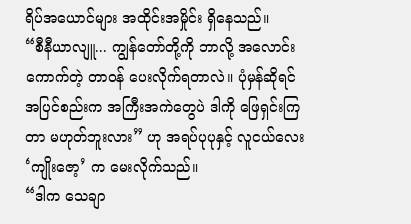ရိပ်အယောင်များ အထိုင်းအမှိုင်း ရှိနေသည်။
“စီနီယာလျူ... ကျွန်တော်တို့ကို ဘာလို့ အလောင်းကောက်တဲ့ တာဝန် ပေးလိုက်ရတာလဲ။ ပုံမှန်ဆိုရင် အပြင်စည်းက အကြီးအကဲတွေပဲ ဒါကို ဖြေရှင်းကြတာ မဟုတ်ဘူးလား” ဟု အရပ်ပုပုနှင့် လူငယ်လေး ‘ကျိုးဇော့’ က မေးလိုက်သည်။
“ဒါက သေချာ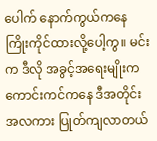ပေါက် နောက်ကွယ်ကနေ ကြိုးကိုင်ထားလို့ပေါ့ကွ။ မင်းက ဒီလို အခွင့်အရေးမျိုးက ကောင်းကင်ကနေ ဒီအတိုင်း အလကား ပြုတ်ကျလာတယ်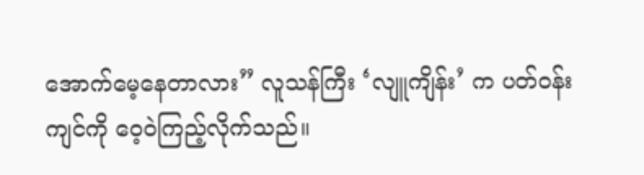အောက်မေ့နေတာလား” လူသန်ကြီး ‘လျူကျိန်း’ က ပတ်ဝန်းကျင်ကို ဝေ့ဝဲကြည့်လိုက်သည်။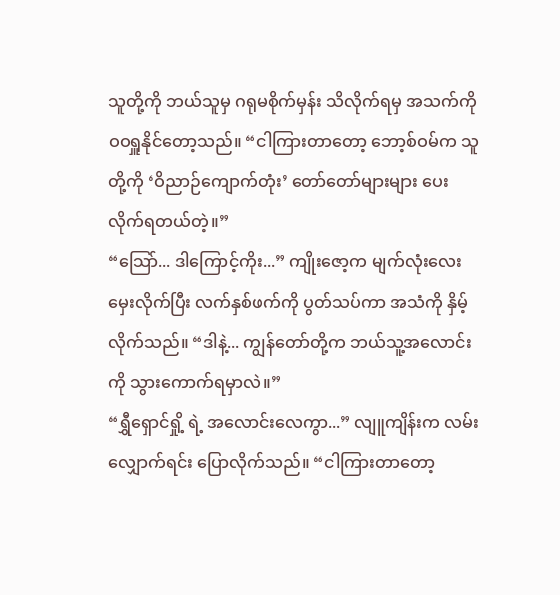သူတို့ကို ဘယ်သူမှ ဂရုမစိုက်မှန်း သိလိုက်ရမှ အသက်ကို ဝဝရှူနိုင်တော့သည်။ “ငါကြားတာတော့ ဘော့စ်ဝမ်က သူတို့ကို ‘ဝိညာဉ်ကျောက်တုံး’ တော်တော်များများ ပေးလိုက်ရတယ်တဲ့။”
“သြော်... ဒါကြောင့်ကိုး...” ကျိုးဇော့က မျက်လုံးလေး မှေးလိုက်ပြီး လက်နှစ်ဖက်ကို ပွတ်သပ်ကာ အသံကို နှိမ့်လိုက်သည်။ “ဒါနဲ့... ကျွန်တော်တို့က ဘယ်သူ့အလောင်းကို သွားကောက်ရမှာလဲ။”
“ရွှီရှောင်ရှို့ ရဲ့ အလောင်းလေကွာ...” လျူကျိန်းက လမ်းလျှောက်ရင်း ပြောလိုက်သည်။ “ငါကြားတာတော့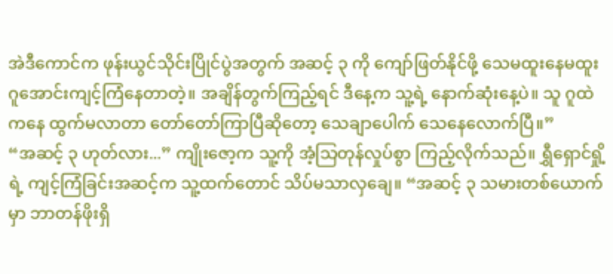အဲဒီကောင်က ဖုန်းယွင်သိုင်းပြိုင်ပွဲအတွက် အဆင့် ၃ ကို ကျော်ဖြတ်နိုင်ဖို့ သေမထူးနေမထူး ဂူအောင်းကျင့်ကြံနေတာတဲ့။ အချိန်တွက်ကြည့်ရင် ဒီနေ့က သူ့ရဲ့ နောက်ဆုံးနေ့ပဲ။ သူ ဂူထဲကနေ ထွက်မလာတာ တော်တော်ကြာပြီဆိုတော့ သေချာပေါက် သေနေလောက်ပြီ။”
“အဆင့် ၃ ဟုတ်လား...” ကျိုးဇော့က သူ့ကို အံ့သြတုန်လှုပ်စွာ ကြည့်လိုက်သည်။ ရွှီရှောင်ရှို့ရဲ့ ကျင့်ကြံခြင်းအဆင့်က သူ့ထက်တောင် သိပ်မသာလှချေ။ “အဆင့် ၃ သမားတစ်ယောက်မှာ ဘာတန်ဖိုးရှိ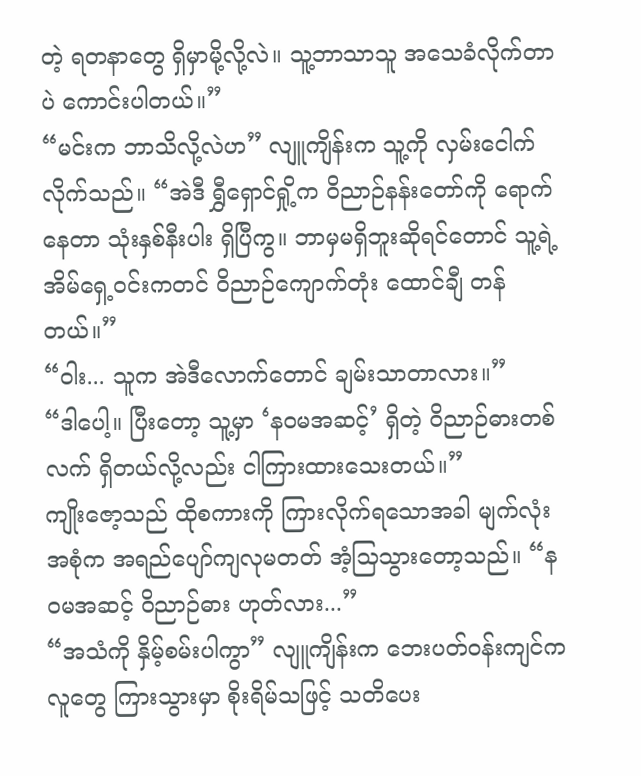တဲ့ ရတနာတွေ ရှိမှာမို့လို့လဲ။ သူ့ဘာသာသူ အသေခံလိုက်တာပဲ ကောင်းပါတယ်။”
“မင်းက ဘာသိလို့လဲဟ” လျူကျိန်းက သူ့ကို လှမ်းငေါက်လိုက်သည်။ “အဲဒီ ရွှီရှောင်ရှို့က ဝိညာဉ်နန်းတော်ကို ရောက်နေတာ သုံးနှစ်နီးပါး ရှိပြီကွ။ ဘာမှမရှိဘူးဆိုရင်တောင် သူ့ရဲ့ အိမ်ရှေ့ဝင်းကတင် ဝိညာဉ်ကျောက်တုံး ထောင်ချီ တန်တယ်။”
“ဝါး... သူက အဲဒီလောက်တောင် ချမ်းသာတာလား။”
“ဒါပေါ့။ ပြီးတော့ သူ့မှာ ‘နဝမအဆင့်’ ရှိတဲ့ ဝိညာဉ်ဓားတစ်လက် ရှိတယ်လို့လည်း ငါကြားထားသေးတယ်။”
ကျိုးဇော့သည် ထိုစကားကို ကြားလိုက်ရသောအခါ မျက်လုံးအစုံက အရည်ပျော်ကျလုမတတ် အံ့သြသွားတော့သည်။ “နဝမအဆင့် ဝိညာဉ်ဓား ဟုတ်လား...”
“အသံကို နှိမ့်စမ်းပါကွာ” လျူကျိန်းက ဘေးပတ်ဝန်းကျင်ကလူတွေ ကြားသွားမှာ စိုးရိမ်သဖြင့် သတိပေး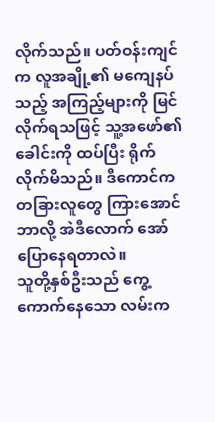လိုက်သည်။ ပတ်ဝန်းကျင်က လူအချို့၏ မကျေနပ်သည့် အကြည့်များကို မြင်လိုက်ရသဖြင့် သူ့အဖော်၏ ခေါင်းကို ထပ်ပြီး ရိုက်လိုက်မိသည်။ ဒီကောင်က တခြားလူတွေ ကြားအောင် ဘာလို့ အဲဒီလောက် အော်ပြောနေရတာလဲ။
သူတို့နှစ်ဦးသည် ကွေ့ကောက်နေသော လမ်းက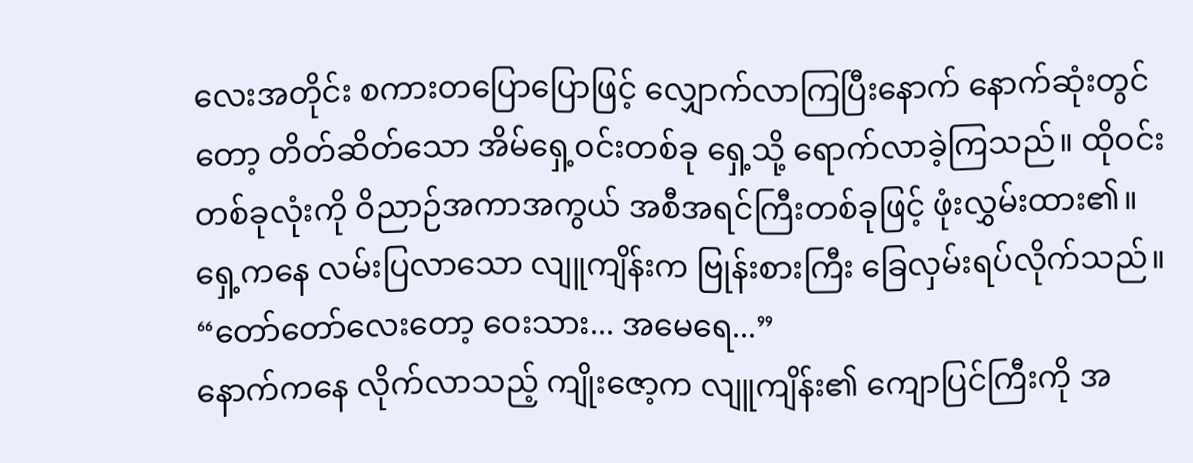လေးအတိုင်း စကားတပြောပြောဖြင့် လျှောက်လာကြပြီးနောက် နောက်ဆုံးတွင်တော့ တိတ်ဆိတ်သော အိမ်ရှေ့ဝင်းတစ်ခု ရှေ့သို့ ရောက်လာခဲ့ကြသည်။ ထိုဝင်းတစ်ခုလုံးကို ဝိညာဉ်အကာအကွယ် အစီအရင်ကြီးတစ်ခုဖြင့် ဖုံးလွှမ်းထား၏။
ရှေ့ကနေ လမ်းပြလာသော လျူကျိန်းက ဗြုန်းစားကြီး ခြေလှမ်းရပ်လိုက်သည်။
“တော်တော်လေးတော့ ဝေးသား... အမေရေ...”
နောက်ကနေ လိုက်လာသည့် ကျိုးဇော့က လျူကျိန်း၏ ကျောပြင်ကြီးကို အ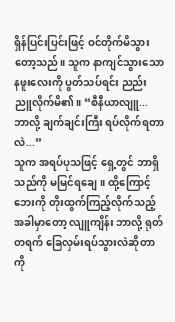ရှိန်ပြင်းပြင်းဖြင့် ဝင်တိုက်မိသွားတော့သည်။ သူက နာကျင်သွားသော နဖူးလေးကို ပွတ်သပ်ရင်း ညည်းညူလိုက်မိ၏။ “စီနီယာလျူ... ဘာလို့ ချက်ချင်းကြီး ရပ်လိုက်ရတာလဲ...”
သူက အရပ်ပုသဖြင့် ရှေ့တွင် ဘာရှိသည်ကို မမြင်ရချေ။ ထို့ကြောင့် ဘေးကို တိုးထွက်ကြည့်လိုက်သည့် အခါမှာတော့ လျူကျိန်း ဘာလို့ ရုတ်တရက် ခြေလှမ်းရပ်သွားလဲဆိုတာကို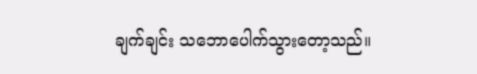ချက်ချင်း သဘောပေါက်သွားတော့သည်။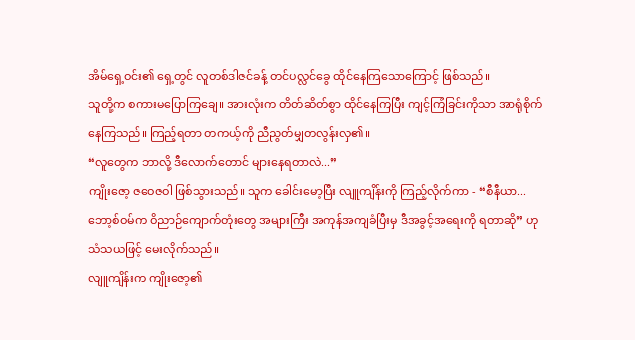အိမ်ရှေ့ဝင်း၏ ရှေ့တွင် လူတစ်ဒါဇင်ခန့် တင်ပလ္လင်ခွေ ထိုင်နေကြသောကြောင့် ဖြစ်သည်။
သူတို့က စကားမပြောကြချေ။ အားလုံးက တိတ်ဆိတ်စွာ ထိုင်နေကြပြီး ကျင့်ကြံခြင်းကိုသာ အာရုံစိုက်နေကြသည်။ ကြည့်ရတာ တကယ့်ကို ညီညွတ်မျှတလွန်းလှ၏။
“လူတွေက ဘာလို့ ဒီလောက်တောင် များနေရတာလဲ...”
ကျိုးဇော့ ဇဝေဇဝါ ဖြစ်သွားသည်။ သူက ခေါင်းမော့ပြီး လျူကျိန်းကို ကြည့်လိုက်ကာ - “စီနီယာ... ဘော့စ်ဝမ်က ဝိညာဉ်ကျောက်တုံးတွေ အများကြီး အကုန်အကျခံပြီးမှ ဒီအခွင့်အရေးကို ရတာဆို” ဟု သံသယဖြင့် မေးလိုက်သည်။
လျူကျိန်းက ကျိုးဇော့၏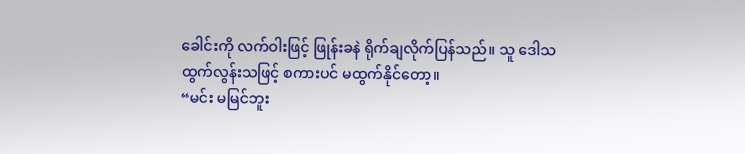ခေါင်းကို လက်ဝါးဖြင့် ဖြုန်းခနဲ ရိုက်ချလိုက်ပြန်သည်။ သူ ဒေါသထွက်လွန်းသဖြင့် စကားပင် မထွက်နိုင်တော့။
“မင်း မမြင်ဘူး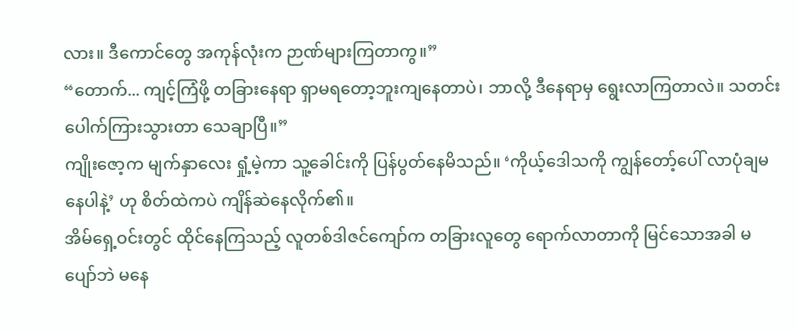လား။ ဒီကောင်တွေ အကုန်လုံးက ဉာဏ်များကြတာကွ။”
“တောက်... ကျင့်ကြံဖို့ တခြားနေရာ ရှာမရတော့ဘူးကျနေတာပဲ၊ ဘာလို့ ဒီနေရာမှ ရွေးလာကြတာလဲ။ သတင်းပေါက်ကြားသွားတာ သေချာပြီ။”
ကျိုးဇော့က မျက်နှာလေး ရှုံ့မဲ့ကာ သူ့ခေါင်းကို ပြန်ပွတ်နေမိသည်။ ‘ကိုယ့်ဒေါသကို ကျွန်တော့်ပေါ် လာပုံချမနေပါနဲ့’ ဟု စိတ်ထဲကပဲ ကျိန်ဆဲနေလိုက်၏။
အိမ်ရှေ့ဝင်းတွင် ထိုင်နေကြသည့် လူတစ်ဒါဇင်ကျော်က တခြားလူတွေ ရောက်လာတာကို မြင်သောအခါ မပျော်ဘဲ မနေ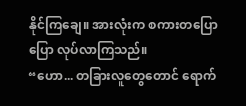နိုင်ကြချေ။ အားလုံးက စကားတပြောပြော လုပ်လာကြသည်။
“ဟော... တခြားလူတွေတောင် ရောက်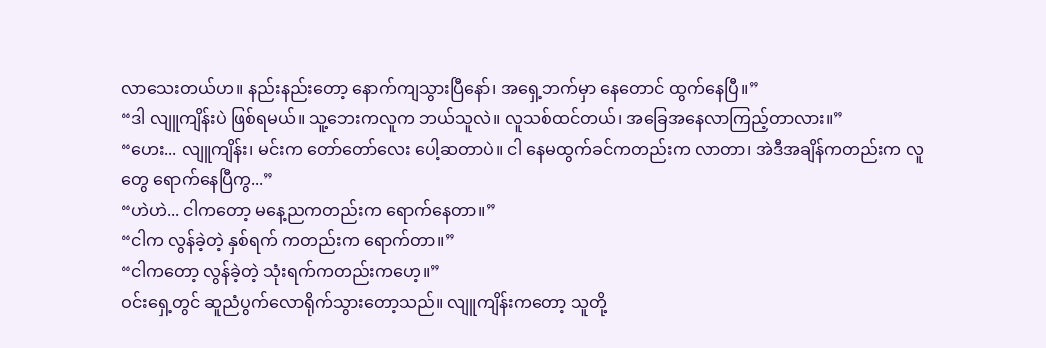လာသေးတယ်ဟ။ နည်းနည်းတော့ နောက်ကျသွားပြီနော်၊ အရှေ့ဘက်မှာ နေတောင် ထွက်နေပြီ။”
“ဒါ လျူကျိန်းပဲ ဖြစ်ရမယ်။ သူ့ဘေးကလူက ဘယ်သူလဲ။ လူသစ်ထင်တယ်၊ အခြေအနေလာကြည့်တာလား။”
“ဟေး... လျူကျိန်း၊ မင်းက တော်တော်လေး ပေါ့ဆတာပဲ။ ငါ နေမထွက်ခင်ကတည်းက လာတာ၊ အဲဒီအချိန်ကတည်းက လူတွေ ရောက်နေပြီကွ...”
“ဟဲဟဲ... ငါကတော့ မနေ့ညကတည်းက ရောက်နေတာ။”
“ငါက လွန်ခဲ့တဲ့ နှစ်ရက် ကတည်းက ရောက်တာ။”
“ငါကတော့ လွန်ခဲ့တဲ့ သုံးရက်ကတည်းကဟေ့။”
ဝင်းရှေ့တွင် ဆူညံပွက်လောရိုက်သွားတော့သည်။ လျူကျိန်းကတော့ သူတို့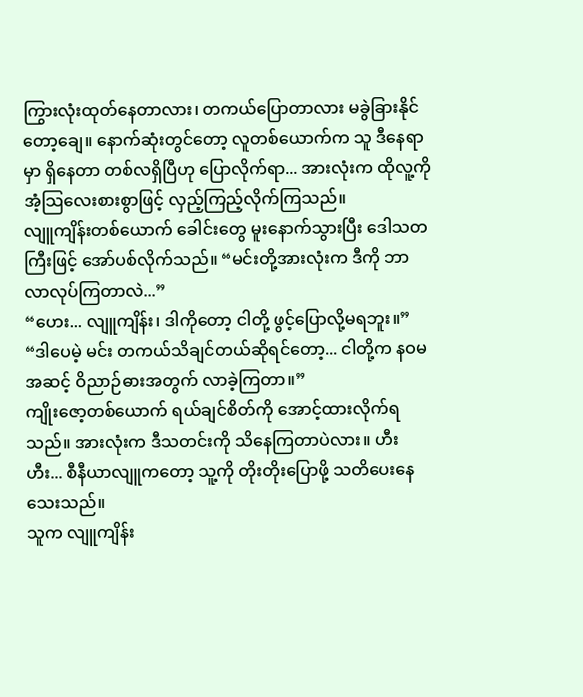ကြွားလုံးထုတ်နေတာလား၊ တကယ်ပြောတာလား မခွဲခြားနိုင်တော့ချေ။ နောက်ဆုံးတွင်တော့ လူတစ်ယောက်က သူ ဒီနေရာမှာ ရှိနေတာ တစ်လရှိပြီဟု ပြောလိုက်ရာ... အားလုံးက ထိုလူ့ကို အံ့သြလေးစားစွာဖြင့် လှည့်ကြည့်လိုက်ကြသည်။
လျူကျိန်းတစ်ယောက် ခေါင်းတွေ မူးနောက်သွားပြီး ဒေါသတကြီးဖြင့် အော်ပစ်လိုက်သည်။ “မင်းတို့အားလုံးက ဒီကို ဘာလာလုပ်ကြတာလဲ...”
“ဟေး... လျူကျိန်း၊ ဒါကိုတော့ ငါတို့ ဖွင့်ပြောလို့မရဘူး။”
“ဒါပေမဲ့ မင်း တကယ်သိချင်တယ်ဆိုရင်တော့... ငါတို့က နဝမအဆင့် ဝိညာဉ်ဓားအတွက် လာခဲ့ကြတာ။”
ကျိုးဇော့တစ်ယောက် ရယ်ချင်စိတ်ကို အောင့်ထားလိုက်ရသည်။ အားလုံးက ဒီသတင်းကို သိနေကြတာပဲလား။ ဟီးဟီး... စီနီယာလျူကတော့ သူ့ကို တိုးတိုးပြောဖို့ သတိပေးနေသေးသည်။
သူက လျူကျိန်း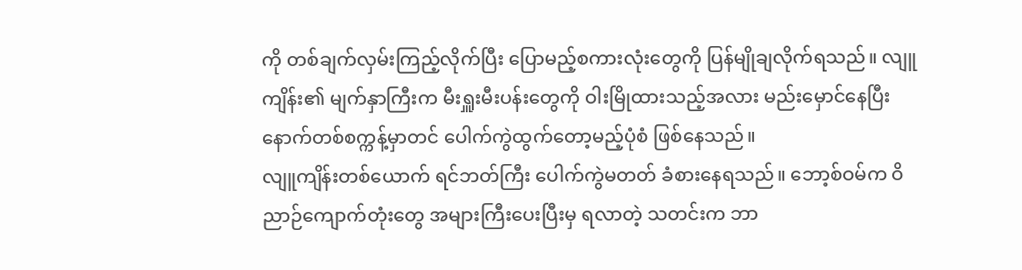ကို တစ်ချက်လှမ်းကြည့်လိုက်ပြီး ပြောမည့်စကားလုံးတွေကို ပြန်မျိုချလိုက်ရသည်။ လျူကျိန်း၏ မျက်နှာကြီးက မီးရှူးမီးပန်းတွေကို ဝါးမြိုထားသည့်အလား မည်းမှောင်နေပြီး နောက်တစ်စက္ကန့်မှာတင် ပေါက်ကွဲထွက်တော့မည့်ပုံစံ ဖြစ်နေသည်။
လျူကျိန်းတစ်ယောက် ရင်ဘတ်ကြီး ပေါက်ကွဲမတတ် ခံစားနေရသည်။ ဘော့စ်ဝမ်က ဝိညာဉ်ကျောက်တုံးတွေ အများကြီးပေးပြီးမှ ရလာတဲ့ သတင်းက ဘာ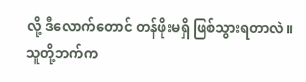လို့ ဒီလောက်တောင် တန်ဖိုးမရှိ ဖြစ်သွားရတာလဲ။
သူတို့ဘက်က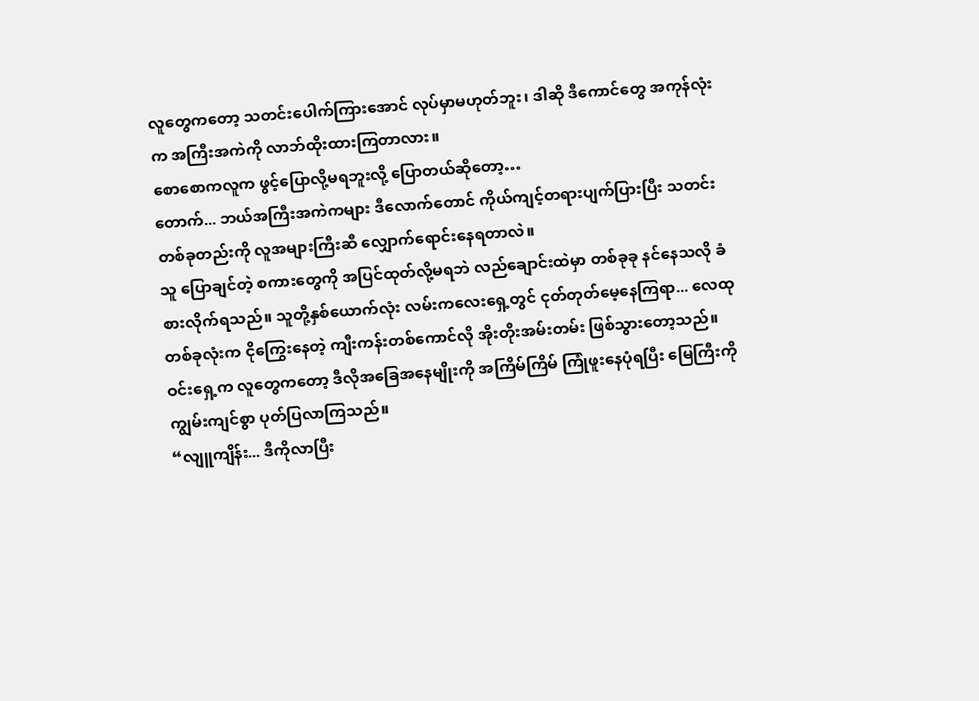လူတွေကတော့ သတင်းပေါက်ကြားအောင် လုပ်မှာမဟုတ်ဘူး၊ ဒါဆို ဒီကောင်တွေ အကုန်လုံးက အကြီးအကဲကို လာဘ်ထိုးထားကြတာလား။
စောစောကလူက ဖွင့်ပြောလို့မရဘူးလို့ ပြောတယ်ဆိုတော့…
တောက်... ဘယ်အကြီးအကဲကများ ဒီလောက်တောင် ကိုယ်ကျင့်တရားပျက်ပြားပြီး သတင်းတစ်ခုတည်းကို လူအများကြီးဆီ လျှောက်ရောင်းနေရတာလဲ။
သူ ပြောချင်တဲ့ စကားတွေကို အပြင်ထုတ်လို့မရဘဲ လည်ချောင်းထဲမှာ တစ်ခုခု နင်နေသလို ခံစားလိုက်ရသည်။ သူတို့နှစ်ယောက်လုံး လမ်းကလေးရှေ့တွင် ငုတ်တုတ်မေ့နေကြရာ... လေထုတစ်ခုလုံးက ငိုကြွေးနေတဲ့ ကျီးကန်းတစ်ကောင်လို အိုးတိုးအမ်းတမ်း ဖြစ်သွားတော့သည်။
ဝင်းရှေ့က လူတွေကတော့ ဒီလိုအခြေအနေမျိုးကို အကြိမ်ကြိမ် ကြုံဖူးနေပုံရပြီး မြေကြီးကို ကျွမ်းကျင်စွာ ပုတ်ပြလာကြသည်။
“လျူကျိန်း... ဒီကိုလာပြီး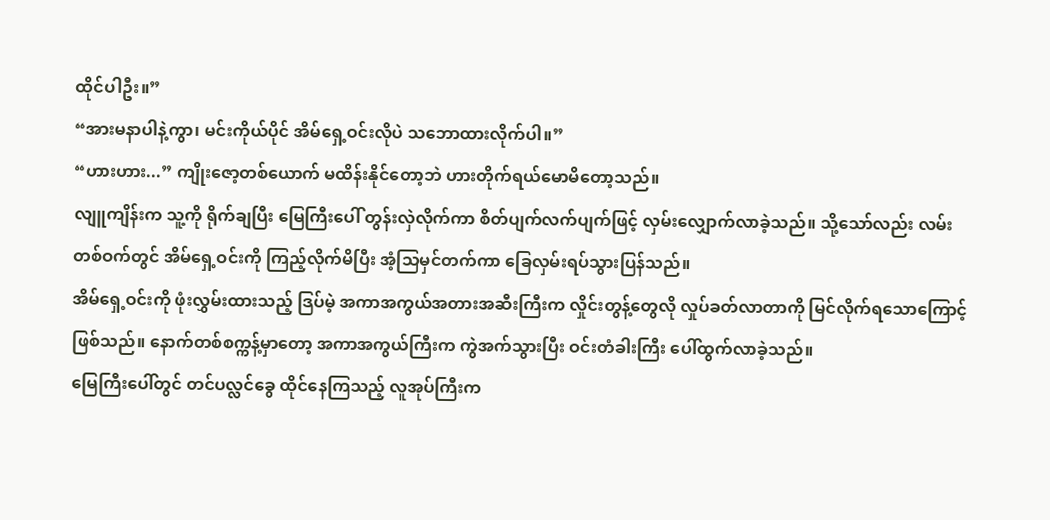ထိုင်ပါဦး။”
“အားမနာပါနဲ့ကွာ၊ မင်းကိုယ်ပိုင် အိမ်ရှေ့ဝင်းလိုပဲ သဘောထားလိုက်ပါ။”
“ဟားဟား...” ကျိုးဇော့တစ်ယောက် မထိန်းနိုင်တော့ဘဲ ဟားတိုက်ရယ်မောမိတော့သည်။
လျူကျိန်းက သူ့ကို ရိုက်ချပြီး မြေကြီးပေါ် တွန်းလှဲလိုက်ကာ စိတ်ပျက်လက်ပျက်ဖြင့် လှမ်းလျှောက်လာခဲ့သည်။ သို့သော်လည်း လမ်းတစ်ဝက်တွင် အိမ်ရှေ့ဝင်းကို ကြည့်လိုက်မိပြီး အံ့သြမှင်တက်ကာ ခြေလှမ်းရပ်သွားပြန်သည်။
အိမ်ရှေ့ဝင်းကို ဖုံးလွှမ်းထားသည့် ဒြပ်မဲ့ အကာအကွယ်အတားအဆီးကြီးက လှိုင်းတွန့်တွေလို လှုပ်ခတ်လာတာကို မြင်လိုက်ရသောကြောင့် ဖြစ်သည်။ နောက်တစ်စက္ကန့်မှာတော့ အကာအကွယ်ကြီးက ကွဲအက်သွားပြီး ဝင်းတံခါးကြီး ပေါ်ထွက်လာခဲ့သည်။
မြေကြီးပေါ်တွင် တင်ပလ္လင်ခွေ ထိုင်နေကြသည့် လူအုပ်ကြီးက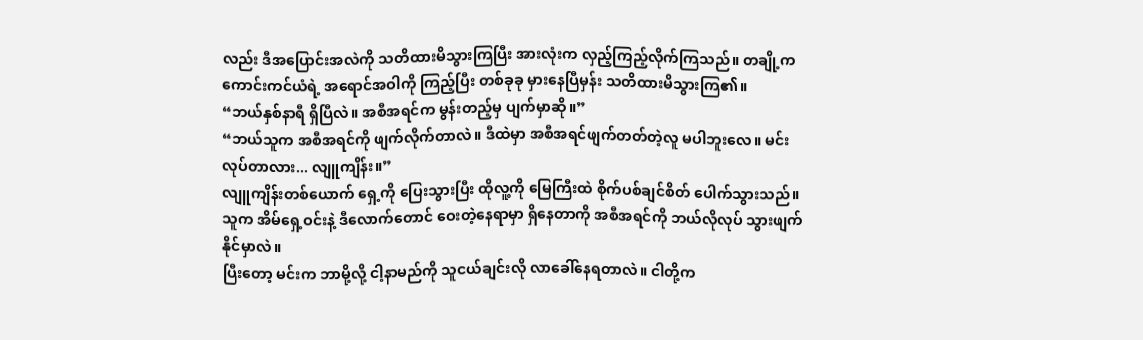လည်း ဒီအပြောင်းအလဲကို သတိထားမိသွားကြပြီး အားလုံးက လှည့်ကြည့်လိုက်ကြသည်။ တချို့က ကောင်းကင်ယံရဲ့ အရောင်အဝါကို ကြည့်ပြီး တစ်ခုခု မှားနေပြီမှန်း သတိထားမိသွားကြ၏။
“ဘယ်နှစ်နာရီ ရှိပြီလဲ။ အစီအရင်က မွန်းတည့်မှ ပျက်မှာဆို။”
“ဘယ်သူက အစီအရင်ကို ဖျက်လိုက်တာလဲ။ ဒီထဲမှာ အစီအရင်ဖျက်တတ်တဲ့လူ မပါဘူးလေ။ မင်းလုပ်တာလား... လျူကျိန်း။”
လျူကျိန်းတစ်ယောက် ရှေ့ကို ပြေးသွားပြီး ထိုလူ့ကို မြေကြီးထဲ စိုက်ပစ်ချင်စိတ် ပေါက်သွားသည်။ သူက အိမ်ရှေ့ဝင်းနဲ့ ဒီလောက်တောင် ဝေးတဲ့နေရာမှာ ရှိနေတာကို အစီအရင်ကို ဘယ်လိုလုပ် သွားဖျက်နိုင်မှာလဲ။
ပြီးတော့ မင်းက ဘာမို့လို့ ငါ့နာမည်ကို သူငယ်ချင်းလို လာခေါ်နေရတာလဲ။ ငါတို့က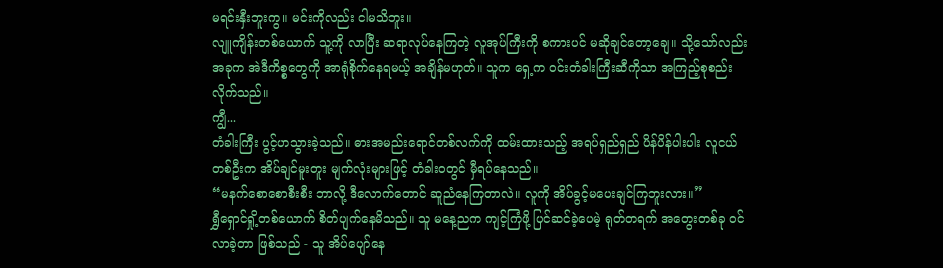မရင်းနှီးဘူးကွ။ မင်းကိုလည်း ငါမသိဘူး။
လျူကျိန်းတစ်ယောက် သူ့ကို လာပြီး ဆရာလုပ်နေကြတဲ့ လူအုပ်ကြီးကို စကားပင် မဆိုချင်တော့ချေ။ သို့သော်လည်း အခုက အဲဒီကိစ္စတွေကို အာရုံစိုက်နေရမယ့် အချိန်မဟုတ်။ သူက ရှေ့က ဝင်းတံခါးကြီးဆီကိုသာ အကြည့်စုစည်းလိုက်သည်။
ကျွီ...
တံခါးကြီး ပွင့်ဟသွားခဲ့သည်။ ဓားအမည်းရောင်တစ်လက်ကို ထမ်းထားသည့် အရပ်ရှည်ရှည် ပိန်ပိန်ပါးပါး လူငယ်တစ်ဦးက အိပ်ချင်မူးတူး မျက်လုံးများဖြင့် တံခါးဝတွင် မှီရပ်နေသည်။
“မနက်စောစောစီးစီး ဘာလို့ ဒီလောက်တောင် ဆူညံနေကြတာလဲ။ လူကို အိပ်ခွင့်မပေးချင်ကြဘူးလား။”
ရွှီရှောင်ရှို့တစ်ယောက် စိတ်ပျက်နေမိသည်။ သူ မနေ့ညက ကျင့်ကြံဖို့ ပြင်ဆင်ခဲ့ပေမဲ့ ရုတ်တရက် အတွေးတစ်ခု ဝင်လာခဲ့တာ ဖြစ်သည် - သူ အိပ်ပျော်နေ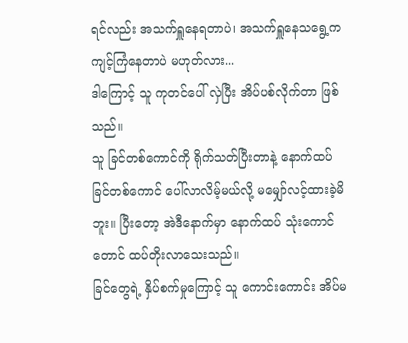ရင်လည်း အသက်ရှူနေရတာပဲ၊ အသက်ရှူနေသရွေ့က ကျင့်ကြံနေတာပဲ မဟုတ်လား...
ဒါကြောင့် သူ ကုတင်ပေါ် လှဲပြီး အိပ်ပစ်လိုက်တာ ဖြစ်သည်။
သူ ခြင်တစ်ကောင်ကို ရိုက်သတ်ပြီးတာနဲ့ နောက်ထပ် ခြင်တစ်ကောင် ပေါ်လာလိမ့်မယ်လို့ မမျှော်လင့်ထားခဲ့မိဘူး။ ပြီးတော့ အဲဒီနောက်မှာ နောက်ထပ် သုံးကောင်တောင် ထပ်တိုးလာသေးသည်။
ခြင်တွေရဲ့ နှိပ်စက်မှုကြောင့် သူ ကောင်းကောင်း အိပ်မ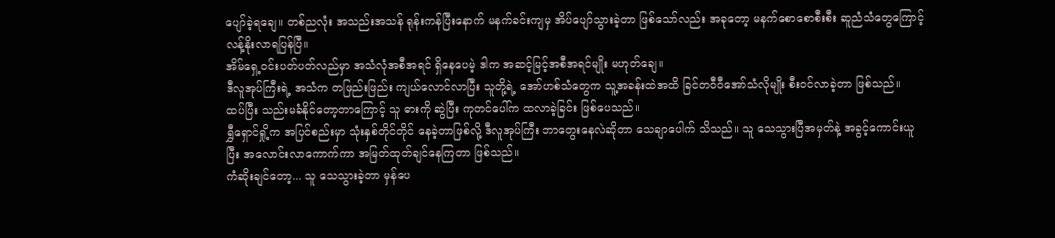ပျော်ခဲ့ရချေ။ တစ်ညလုံး အသည်းအသန် ရုန်းကန်ပြီးနောက် မနက်ခင်းကျမှ အိပ်ပျော်သွားခဲ့တာ ဖြစ်သော်လည်း အခုတော့ မနက်စောစောစီးစီး ဆူညံသံတွေကြောင့် လန့်နိုးလာရပြန်ပြီ။
အိမ်ရှေ့ဝင်းပတ်ပတ်လည်မှာ အသံလုံအစီအရင် ရှိနေပေမဲ့ ဒါက အဆင့်မြင့်အစီအရင်မျိုး မဟုတ်ချေ။
ဒီလူအုပ်ကြီးရဲ့ အသံက တဖြည်းဖြည်း ကျယ်လောင်လာပြီး သူတို့ရဲ့ အော်ဟစ်သံတွေက သူ့အခန်းထဲအထိ ခြင်တဝီဝီအော်သံလိုမျိုး စီးဝင်လာခဲ့တာ ဖြစ်သည်။
ထပ်ပြီး သည်းမခံနိုင်တော့တာကြောင့် သူ ဓားကို ဆွဲပြီး ကုတင်ပေါ်က ထလာခဲ့ခြင်း ဖြစ်ပေသည်။
ရွှီရှောင်ရှို့က အပြင်စည်းမှာ သုံးနှစ်တိုင်တိုင် နေခဲ့တာဖြစ်လို့ ဒီလူအုပ်ကြီး ဘာတွေးနေလဲဆိုတာ သေချာပေါက် သိသည်။ သူ သေသွားပြီအမှတ်နဲ့ အခွင့်ကောင်းယူပြီး အလောင်းလာကောက်ကာ အမြတ်ထုတ်ချင်နေကြတာ ဖြစ်သည်။
ကံဆိုးချင်တော့... သူ သေသွားခဲ့တာ မှန်ပေ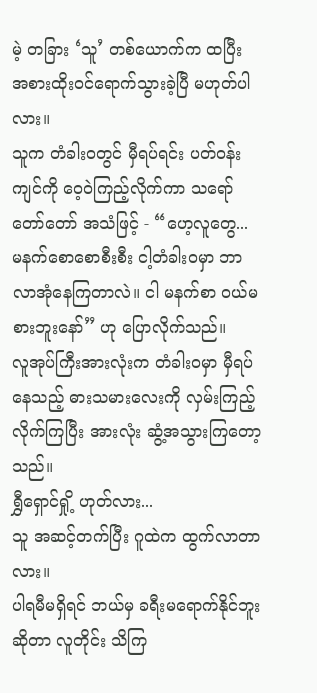မဲ့ တခြား ‘သူ’ တစ်ယောက်က ထပြီး အစားထိုးဝင်ရောက်သွားခဲ့ပြီ မဟုတ်ပါလား။
သူက တံခါးဝတွင် မှီရပ်ရင်း ပတ်ဝန်းကျင်ကို ဝေ့ဝဲကြည့်လိုက်ကာ သရော်တော်တော် အသံဖြင့် - “ဟေ့လူတွေ... မနက်စောစောစီးစီး ငါ့တံခါးဝမှာ ဘာလာအုံနေကြတာလဲ။ ငါ မနက်စာ ဝယ်မစားဘူးနော်” ဟု ပြောလိုက်သည်။
လူအုပ်ကြီးအားလုံးက တံခါးဝမှာ မှီရပ်နေသည့် ဓားသမားလေးကို လှမ်းကြည့်လိုက်ကြပြီး အားလုံး ဆွံ့အသွားကြတော့သည်။
ရွှီရှောင်ရှို့ ဟုတ်လား...
သူ အဆင့်တက်ပြီး ဂူထဲက ထွက်လာတာလား။
ပါရမီမရှိရင် ဘယ်မှ ခရီးမရောက်နိုင်ဘူးဆိုတာ လူတိုင်း သိကြ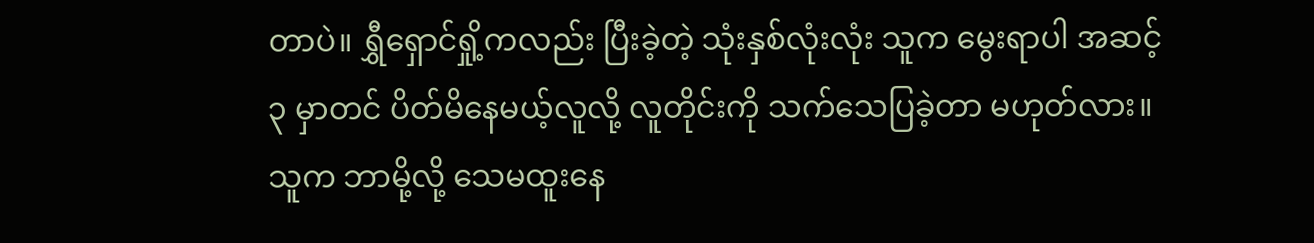တာပဲ။ ရွှီရှောင်ရှို့ကလည်း ပြီးခဲ့တဲ့ သုံးနှစ်လုံးလုံး သူက မွေးရာပါ အဆင့် ၃ မှာတင် ပိတ်မိနေမယ့်လူလို့ လူတိုင်းကို သက်သေပြခဲ့တာ မဟုတ်လား။ သူက ဘာမို့လို့ သေမထူးနေ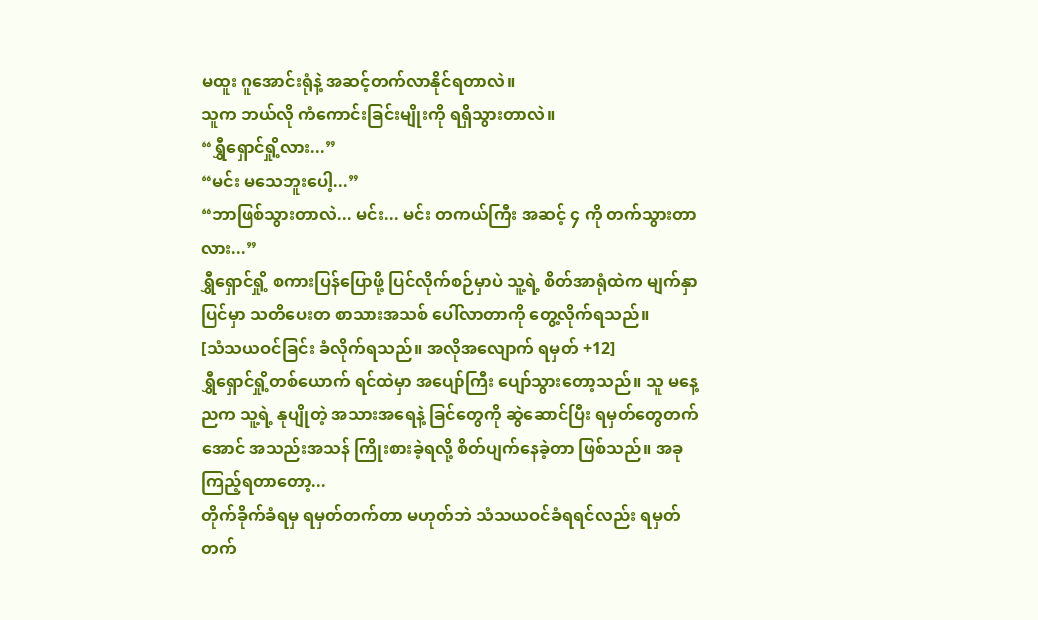မထူး ဂူအောင်းရုံနဲ့ အဆင့်တက်လာနိုင်ရတာလဲ။
သူက ဘယ်လို ကံကောင်းခြင်းမျိုးကို ရရှိသွားတာလဲ။
“ရွှီရှောင်ရှို့လား...”
“မင်း မသေဘူးပေါ့...”
“ဘာဖြစ်သွားတာလဲ... မင်း... မင်း တကယ်ကြီး အဆင့် ၄ ကို တက်သွားတာလား...”
ရွှီရှောင်ရှို့ စကားပြန်ပြောဖို့ ပြင်လိုက်စဉ်မှာပဲ သူ့ရဲ့ စိတ်အာရုံထဲက မျက်နှာပြင်မှာ သတိပေးတ စာသားအသစ် ပေါ်လာတာကို တွေ့လိုက်ရသည်။
[သံသယဝင်ခြင်း ခံလိုက်ရသည်။ အလိုအလျောက် ရမှတ် +12]
ရွှီရှောင်ရှို့တစ်ယောက် ရင်ထဲမှာ အပျော်ကြီး ပျော်သွားတော့သည်။ သူ မနေ့ညက သူ့ရဲ့ နုပျိုတဲ့ အသားအရေနဲ့ ခြင်တွေကို ဆွဲဆောင်ပြီး ရမှတ်တွေတက်အောင် အသည်းအသန် ကြိုးစားခဲ့ရလို့ စိတ်ပျက်နေခဲ့တာ ဖြစ်သည်။ အခုကြည့်ရတာတော့...
တိုက်ခိုက်ခံရမှ ရမှတ်တက်တာ မဟုတ်ဘဲ သံသယဝင်ခံရရင်လည်း ရမှတ်တက်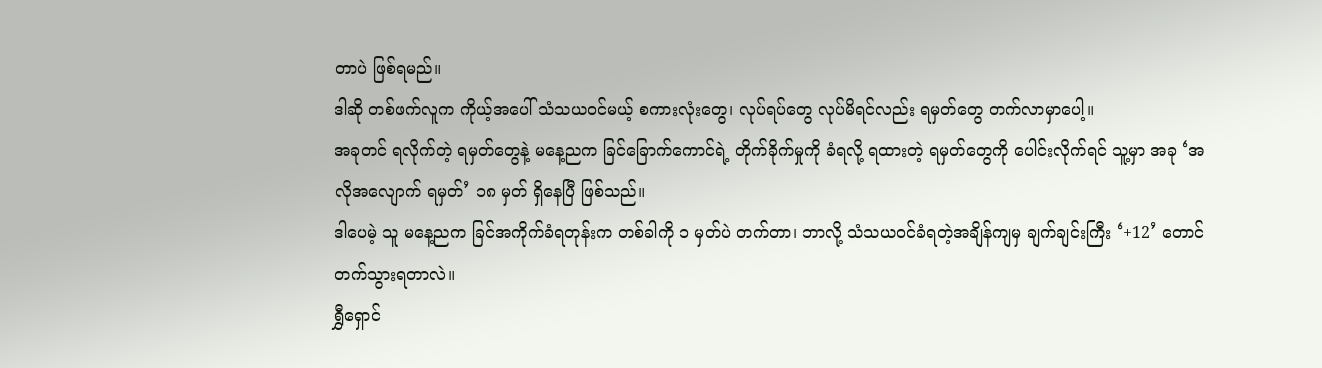တာပဲ ဖြစ်ရမည်။
ဒါဆို တစ်ဖက်လူက ကိုယ့်အပေါ် သံသယဝင်မယ့် စကားလုံးတွေ၊ လုပ်ရပ်တွေ လုပ်မိရင်လည်း ရမှတ်တွေ တက်လာမှာပေါ့။
အခုတင် ရလိုက်တဲ့ ရမှတ်တွေနဲ့ မနေ့ညက ခြင်ခြောက်ကောင်ရဲ့ တိုက်ခိုက်မှုကို ခံရလို့ ရထားတဲ့ ရမှတ်တွေကို ပေါင်းလိုက်ရင် သူ့မှာ အခု ‘အလိုအလျောက် ရမှတ်’ ၁၈ မှတ် ရှိနေပြီ ဖြစ်သည်။
ဒါပေမဲ့ သူ မနေ့ညက ခြင်အကိုက်ခံရတုန်းက တစ်ခါကို ၁ မှတ်ပဲ တက်တာ၊ ဘာလို့ သံသယဝင်ခံရတဲ့အချိန်ကျမှ ချက်ချင်းကြီး ‘+12’ တောင် တက်သွားရတာလဲ။
ရွှီရှောင်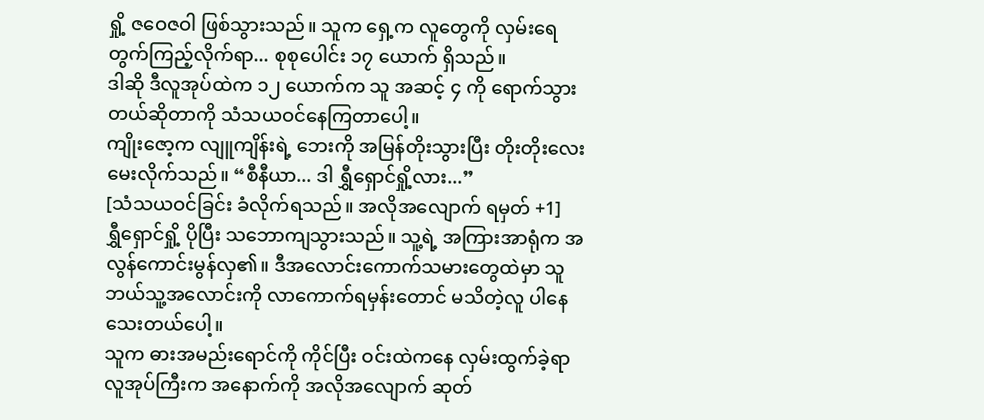ရှို့ ဇဝေဇဝါ ဖြစ်သွားသည်။ သူက ရှေ့က လူတွေကို လှမ်းရေတွက်ကြည့်လိုက်ရာ... စုစုပေါင်း ၁၇ ယောက် ရှိသည်။
ဒါဆို ဒီလူအုပ်ထဲက ၁၂ ယောက်က သူ အဆင့် ၄ ကို ရောက်သွားတယ်ဆိုတာကို သံသယဝင်နေကြတာပေါ့။
ကျိုးဇော့က လျူကျိန်းရဲ့ ဘေးကို အမြန်တိုးသွားပြီး တိုးတိုးလေး မေးလိုက်သည်။ “စီနီယာ... ဒါ ရွှီရှောင်ရှို့လား...”
[သံသယဝင်ခြင်း ခံလိုက်ရသည်။ အလိုအလျောက် ရမှတ် +1]
ရွှီရှောင်ရှို့ ပိုပြီး သဘောကျသွားသည်။ သူ့ရဲ့ အကြားအာရုံက အလွန်ကောင်းမွန်လှ၏။ ဒီအလောင်းကောက်သမားတွေထဲမှာ သူ ဘယ်သူ့အလောင်းကို လာကောက်ရမှန်းတောင် မသိတဲ့လူ ပါနေသေးတယ်ပေါ့။
သူက ဓားအမည်းရောင်ကို ကိုင်ပြီး ဝင်းထဲကနေ လှမ်းထွက်ခဲ့ရာ လူအုပ်ကြီးက အနောက်ကို အလိုအလျောက် ဆုတ်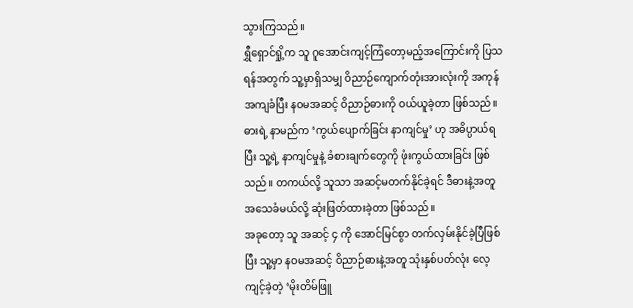သွားကြသည်။
ရွှီရှောင်ရှို့က သူ ဂူအောင်းကျင့်ကြံတော့မည့်အကြောင်းကို ပြသရန်အတွက် သူ့မှာရှိသမျှ ဝိညာဉ်ကျောက်တုံးအားလုံးကို အကုန်အကျခံပြီး နဝမအဆင့် ဝိညာဉ်ဓားကို ဝယ်ယူခဲ့တာ ဖြစ်သည်။
ဓားရဲ့ နာမည်က ‘ကွယ်ပျောက်ခြင်း နာကျင်မှု’ ဟု အဓိပ္ပာယ်ရပြီး သူ့ရဲ့ နာကျင်မှုနဲ့ ခံစားချက်တွေကို ဖုံးကွယ်ထားခြင်း ဖြစ်သည်။ တကယ်လို့ သူသာ အဆင့်မတက်နိုင်ခဲ့ရင် ဒီဓားနဲ့အတူ အသေခံမယ်လို့ ဆုံးဖြတ်ထားခဲ့တာ ဖြစ်သည်။
အခုတော့ သူ အဆင့် ၄ ကို အောင်မြင်စွာ တက်လှမ်းနိုင်ခဲ့ပြီဖြစ်ပြီး သူ့မှာ နဝမအဆင့် ဝိညာဉ်ဓားနဲ့အတူ သုံးနှစ်ပတ်လုံး လေ့ကျင့်ခဲ့တဲ့ ‘မိုးတိမ်ဖြူ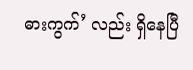ဓားကွက်’ လည်း ရှိနေပြီ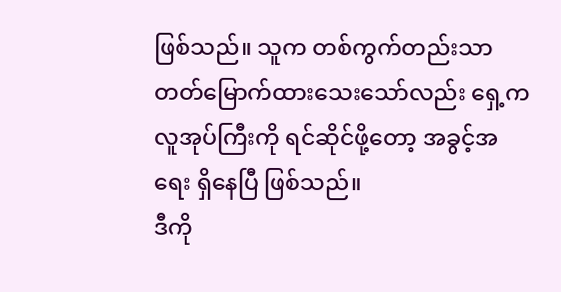ဖြစ်သည်။ သူက တစ်ကွက်တည်းသာ တတ်မြောက်ထားသေးသော်လည်း ရှေ့က လူအုပ်ကြီးကို ရင်ဆိုင်ဖို့တော့ အခွင့်အရေး ရှိနေပြီ ဖြစ်သည်။
ဒီကို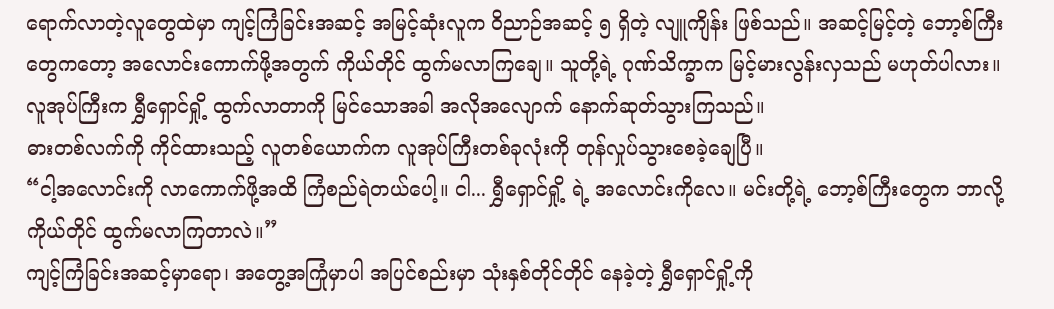ရောက်လာတဲ့လူတွေထဲမှာ ကျင့်ကြံခြင်းအဆင့် အမြင့်ဆုံးလူက ဝိညာဉ်အဆင့် ၅ ရှိတဲ့ လျူကျိန်း ဖြစ်သည်။ အဆင့်မြင့်တဲ့ ဘော့စ်ကြီးတွေကတော့ အလောင်းကောက်ဖို့အတွက် ကိုယ်တိုင် ထွက်မလာကြချေ။ သူတို့ရဲ့ ဂုဏ်သိက္ခာက မြင့်မားလွန်းလှသည် မဟုတ်ပါလား။
လူအုပ်ကြီးက ရွှီရှောင်ရှို့ ထွက်လာတာကို မြင်သောအခါ အလိုအလျောက် နောက်ဆုတ်သွားကြသည်။
ဓားတစ်လက်ကို ကိုင်ထားသည့် လူတစ်ယောက်က လူအုပ်ကြီးတစ်ခုလုံးကို တုန်လှုပ်သွားစေခဲ့ချေပြီ။
“ငါ့အလောင်းကို လာကောက်ဖို့အထိ ကြံစည်ရဲတယ်ပေါ့။ ငါ... ရွှီရှောင်ရှို့ ရဲ့ အလောင်းကိုလေ။ မင်းတို့ရဲ့ ဘော့စ်ကြီးတွေက ဘာလို့ ကိုယ်တိုင် ထွက်မလာကြတာလဲ။”
ကျင့်ကြံခြင်းအဆင့်မှာရော၊ အတွေ့အကြုံမှာပါ အပြင်စည်းမှာ သုံးနှစ်တိုင်တိုင် နေခဲ့တဲ့ ရွှီရှောင်ရှို့ကို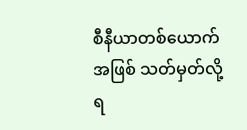စီနီယာတစ်ယောက်အဖြစ် သတ်မှတ်လို့ရ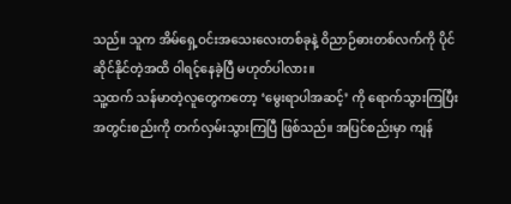သည်။ သူက အိမ်ရှေ့ဝင်းအသေးလေးတစ်ခုနဲ့ ဝိညာဉ်ဓားတစ်လက်ကို ပိုင်ဆိုင်နိုင်တဲ့အထိ ဝါရင့်နေခဲ့ပြီ မဟုတ်ပါလား။
သူ့ထက် သန်မာတဲ့လူတွေကတော့ ‘မွေးရာပါအဆင့်’ ကို ရောက်သွားကြပြီး အတွင်းစည်းကို တက်လှမ်းသွားကြပြီ ဖြစ်သည်။ အပြင်စည်းမှာ ကျန်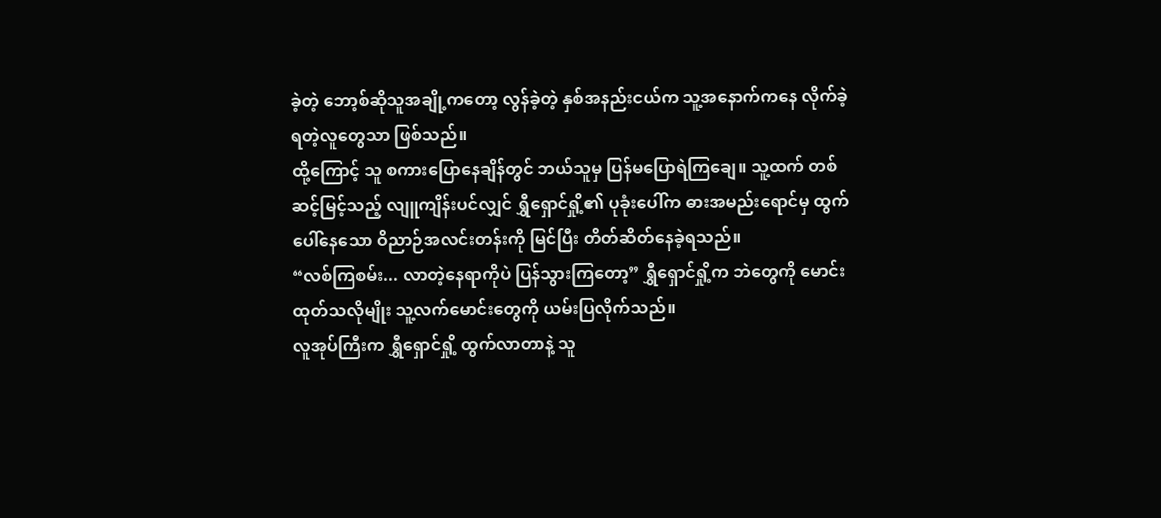ခဲ့တဲ့ ဘော့စ်ဆိုသူအချို့ကတော့ လွန်ခဲ့တဲ့ နှစ်အနည်းငယ်က သူ့အနောက်ကနေ လိုက်ခဲ့ရတဲ့လူတွေသာ ဖြစ်သည်။
ထို့ကြောင့် သူ စကားပြောနေချိန်တွင် ဘယ်သူမှ ပြန်မပြောရဲကြချေ။ သူ့ထက် တစ်ဆင့်မြင့်သည့် လျူကျိန်းပင်လျှင် ရွှီရှောင်ရှို့၏ ပုခုံးပေါ်က ဓားအမည်းရောင်မှ ထွက်ပေါ်နေသော ဝိညာဉ်အလင်းတန်းကို မြင်ပြီး တိတ်ဆိတ်နေခဲ့ရသည်။
“လစ်ကြစမ်း... လာတဲ့နေရာကိုပဲ ပြန်သွားကြတော့” ရွှီရှောင်ရှို့က ဘဲတွေကို မောင်းထုတ်သလိုမျိုး သူ့လက်မောင်းတွေကို ယမ်းပြလိုက်သည်။
လူအုပ်ကြီးက ရွှီရှောင်ရှို့ ထွက်လာတာနဲ့ သူ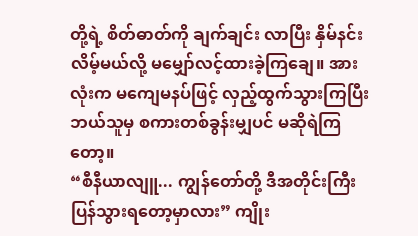တို့ရဲ့ စိတ်ဓာတ်ကို ချက်ချင်း လာပြီး နှိမ်နင်းလိမ့်မယ်လို့ မမျှော်လင့်ထားခဲ့ကြချေ။ အားလုံးက မကျေမနပ်ဖြင့် လှည့်ထွက်သွားကြပြီး ဘယ်သူမှ စကားတစ်ခွန်းမျှပင် မဆိုရဲကြတော့။
“စီနီယာလျူ... ကျွန်တော်တို့ ဒီအတိုင်းကြီး ပြန်သွားရတော့မှာလား” ကျိုး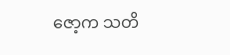ဇော့က သတိ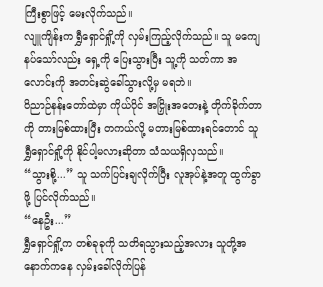ကြီးစွာဖြင့် မေးလိုက်သည်။
လျူကျိန်းက ရွှီရှောင်ရှို့ကို လှမ်းကြည့်လိုက်သည်။ သူ မကျေနပ်သော်လည်း ရှေ့ကို ပြေးသွားပြီး သူ့ကို သတ်ကာ အလောင်းကို အတင်းဆွဲခေါ်သွားလို့မှ မရဘဲ။
ဝိညာဉ်နန်းတော်ထဲမှာ ကိုယ်ပိုင် အငြှိုးအတေးနဲ့ တိုက်ခိုက်တာကို တားမြစ်ထားပြီး တကယ်လို့ မတားမြစ်ထားရင်တောင် သူ ရွှီရှောင်ရှို့ကို နိုင်ပါ့မလားဆိုတာ သံသယရှိလှသည်။
“သွားစို့...” သူ သက်ပြင်းချလိုက်ပြီး လူအုပ်နဲ့အတူ ထွက်ခွာ ဖို့ ပြင်လိုက်သည်။
“နေဦး...”
ရွှီရှောင်ရှို့က တစ်ခုခုကို သတိရသွားသည့်အလား သူတို့အနောက်ကနေ လှမ်းခေါ်လိုက်ပြန်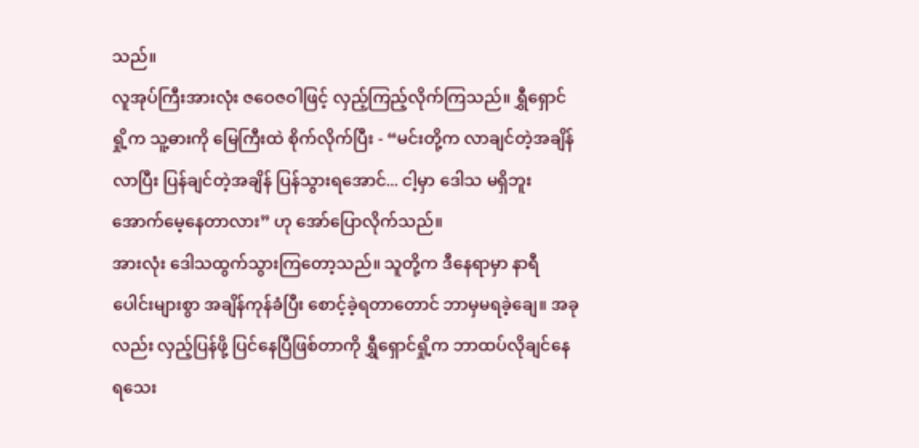သည်။
လူအုပ်ကြီးအားလုံး ဇဝေဇဝါဖြင့် လှည့်ကြည့်လိုက်ကြသည်။ ရွှီရှောင်ရှို့က သူ့ဓားကို မြေကြီးထဲ စိုက်လိုက်ပြီး - “မင်းတို့က လာချင်တဲ့အချိန်လာပြီး ပြန်ချင်တဲ့အချိန် ပြန်သွားရအောင်... ငါ့မှာ ဒေါသ မရှိဘူး အောက်မေ့နေတာလား” ဟု အော်ပြောလိုက်သည်။
အားလုံး ဒေါသထွက်သွားကြတော့သည်။ သူတို့က ဒီနေရာမှာ နာရီပေါင်းများစွာ အချိန်ကုန်ခံပြီး စောင့်ခဲ့ရတာတောင် ဘာမှမရခဲ့ချေ။ အခုလည်း လှည့်ပြန်ဖို့ ပြင်နေပြီဖြစ်တာကို ရွှီရှောင်ရှို့က ဘာထပ်လိုချင်နေရသေး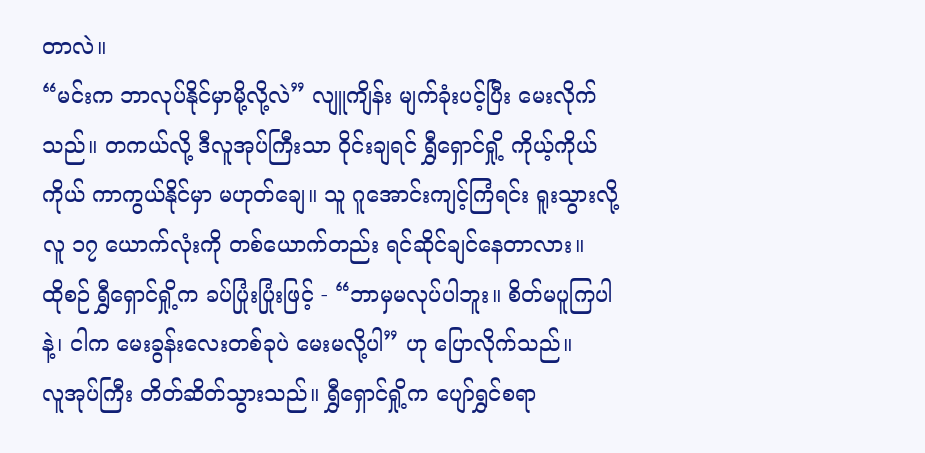တာလဲ။
“မင်းက ဘာလုပ်နိုင်မှာမို့လို့လဲ” လျူကျိန်း မျက်ခုံးပင့်ပြီး မေးလိုက်သည်။ တကယ်လို့ ဒီလူအုပ်ကြီးသာ ဝိုင်းချရင် ရွှီရှောင်ရှို့ ကိုယ့်ကိုယ်ကိုယ် ကာကွယ်နိုင်မှာ မဟုတ်ချေ။ သူ ဂူအောင်းကျင့်ကြံရင်း ရူးသွားလို့ လူ ၁၇ ယောက်လုံးကို တစ်ယောက်တည်း ရင်ဆိုင်ချင်နေတာလား။
ထိုစဉ် ရွှီရှောင်ရှို့က ခပ်ပြုံးပြုံးဖြင့် - “ဘာမှမလုပ်ပါဘူး။ စိတ်မပူကြပါနဲ့၊ ငါက မေးခွန်းလေးတစ်ခုပဲ မေးမလို့ပါ” ဟု ပြောလိုက်သည်။
လူအုပ်ကြီး တိတ်ဆိတ်သွားသည်။ ရွှီရှောင်ရှို့က ပျော်ရွှင်စရာ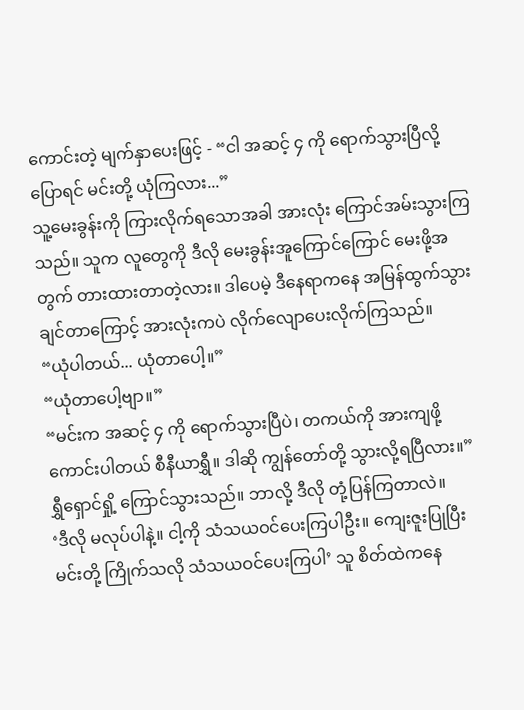ကောင်းတဲ့ မျက်နှာပေးဖြင့် - “ငါ အဆင့် ၄ ကို ရောက်သွားပြီလို့ ပြောရင် မင်းတို့ ယုံကြလား...”
သူ့မေးခွန်းကို ကြားလိုက်ရသောအခါ အားလုံး ကြောင်အမ်းသွားကြသည်။ သူက လူတွေကို ဒီလို မေးခွန်းအူကြောင်ကြောင် မေးဖို့အတွက် တားထားတာတဲ့လား။ ဒါပေမဲ့ ဒီနေရာကနေ အမြန်ထွက်သွားချင်တာကြောင့် အားလုံးကပဲ လိုက်လျောပေးလိုက်ကြသည်။
“ယုံပါတယ်... ယုံတာပေါ့။”
“ယုံတာပေါ့ဗျာ။”
“မင်းက အဆင့် ၄ ကို ရောက်သွားပြီပဲ၊ တကယ်ကို အားကျဖို့ကောင်းပါတယ် စီနီယာရွှီ။ ဒါဆို ကျွန်တော်တို့ သွားလို့ရပြီလား။”
ရွှီရှောင်ရှို့ ကြောင်သွားသည်။ ဘာလို့ ဒီလို တုံ့ပြန်ကြတာလဲ။
‘ဒီလို မလုပ်ပါနဲ့။ ငါ့ကို သံသယဝင်ပေးကြပါဦး။ ကျေးဇူးပြုပြီး မင်းတို့ ကြိုက်သလို သံသယဝင်ပေးကြပါ’ သူ စိတ်ထဲကနေ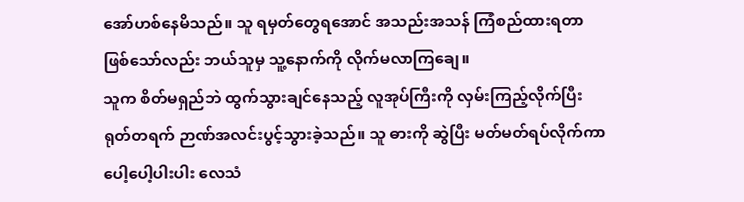အော်ဟစ်နေမိသည်။ သူ ရမှတ်တွေရအောင် အသည်းအသန် ကြံစည်ထားရတာ ဖြစ်သော်လည်း ဘယ်သူမှ သူ့နောက်ကို လိုက်မလာကြချေ။
သူက စိတ်မရှည်ဘဲ ထွက်သွားချင်နေသည့် လူအုပ်ကြီးကို လှမ်းကြည့်လိုက်ပြီး ရုတ်တရက် ဉာဏ်အလင်းပွင့်သွားခဲ့သည်။ သူ ဓားကို ဆွဲပြီး မတ်မတ်ရပ်လိုက်ကာ ပေါ့ပေါ့ပါးပါး လေသံ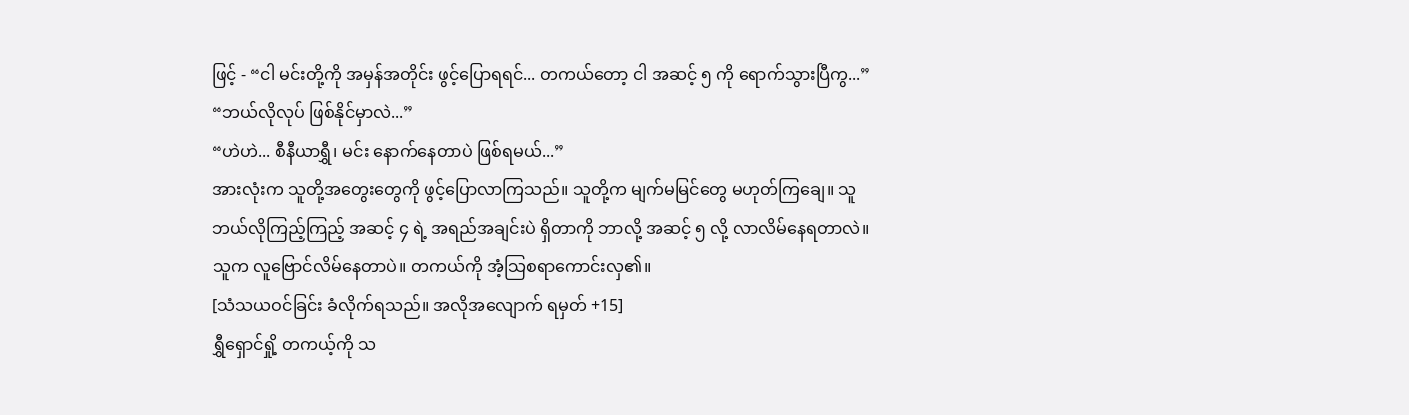ဖြင့် - “ငါ မင်းတို့ကို အမှန်အတိုင်း ဖွင့်ပြောရရင်... တကယ်တော့ ငါ အဆင့် ၅ ကို ရောက်သွားပြီကွ...”
“ဘယ်လိုလုပ် ဖြစ်နိုင်မှာလဲ...”
“ဟဲဟဲ... စီနီယာရွှီ၊ မင်း နောက်နေတာပဲ ဖြစ်ရမယ်...”
အားလုံးက သူတို့အတွေးတွေကို ဖွင့်ပြောလာကြသည်။ သူတို့က မျက်မမြင်တွေ မဟုတ်ကြချေ။ သူ ဘယ်လိုကြည့်ကြည့် အဆင့် ၄ ရဲ့ အရည်အချင်းပဲ ရှိတာကို ဘာလို့ အဆင့် ၅ လို့ လာလိမ်နေရတာလဲ။
သူက လူဗြောင်လိမ်နေတာပဲ။ တကယ်ကို အံ့သြစရာကောင်းလှ၏။
[သံသယဝင်ခြင်း ခံလိုက်ရသည်။ အလိုအလျောက် ရမှတ် +15]
ရွှီရှောင်ရှို့ တကယ့်ကို သ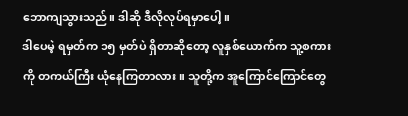ဘောကျသွားသည်။ ဒါဆို ဒီလိုလုပ်ရမှာပေါ့။
ဒါပေမဲ့ ရမှတ်က ၁၅ မှတ်ပဲ ရှိတာဆိုတော့ လူနှစ်ယောက်က သူ့စကားကို တကယ်ကြီး ယုံနေကြတာလား။ သူတို့က အူကြောင်ကြောင်တွေ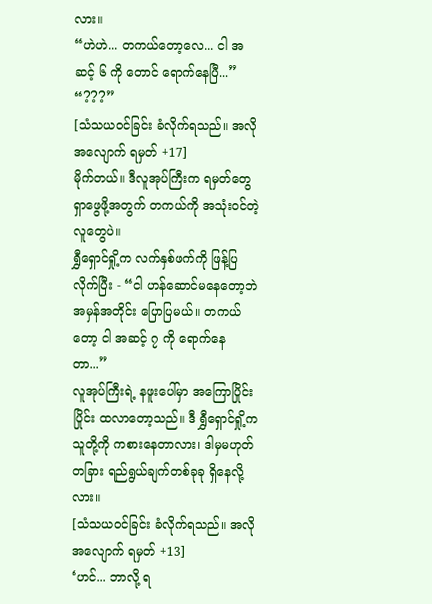လား။
“ဟဲဟဲ... တကယ်တော့လေ... ငါ အဆင့် ၆ ကို တောင် ရောက်နေပြီ...”
“???”
[သံသယဝင်ခြင်း ခံလိုက်ရသည်။ အလိုအလျောက် ရမှတ် +17]
မိုက်တယ်။ ဒီလူအုပ်ကြီးက ရမှတ်တွေ ရှာဖွေဖို့အတွက် တကယ်ကို အသုံးဝင်တဲ့ လူတွေပဲ။
ရွှီရှောင်ရှို့က လက်နှစ်ဖက်ကို ဖြန့်ပြလိုက်ပြီး - “ငါ ဟန်ဆောင်မနေတော့ဘဲ အမှန်အတိုင်း ပြောပြမယ်။ တကယ်တော့ ငါ အဆင့် ၇ ကို ရောက်နေတာ...”
လူအုပ်ကြီးရဲ့ နဖူးပေါ်မှာ အကြောပြိုင်းပြိုင်း ထလာတော့သည်။ ဒီ ရွှီရှောင်ရှို့က သူတို့ကို ကစားနေတာလား၊ ဒါမှမဟုတ် တခြား ရည်ရွယ်ချက်တစ်ခုခု ရှိနေလို့လား။
[သံသယဝင်ခြင်း ခံလိုက်ရသည်။ အလိုအလျောက် ရမှတ် +13]
‘ဟင်... ဘာလို့ ရ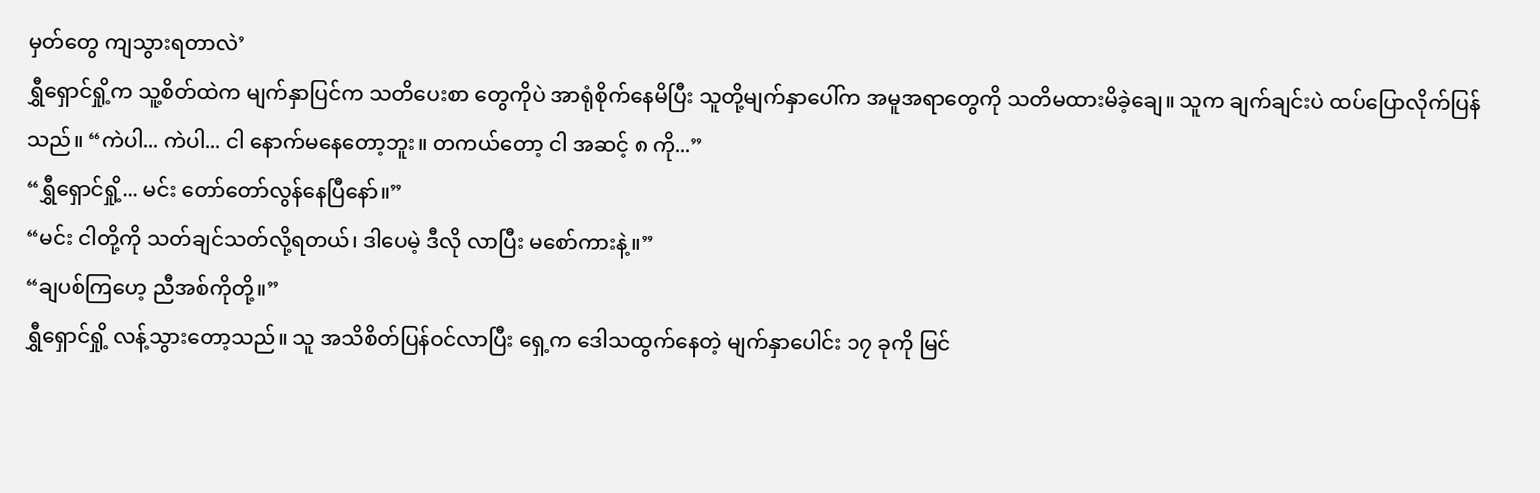မှတ်တွေ ကျသွားရတာလဲ’
ရွှီရှောင်ရှို့က သူ့စိတ်ထဲက မျက်နှာပြင်က သတိပေးစာ တွေကိုပဲ အာရုံစိုက်နေမိပြီး သူတို့မျက်နှာပေါ်က အမူအရာတွေကို သတိမထားမိခဲ့ချေ။ သူက ချက်ချင်းပဲ ထပ်ပြောလိုက်ပြန်သည်။ “ကဲပါ... ကဲပါ... ငါ နောက်မနေတော့ဘူး။ တကယ်တော့ ငါ အဆင့် ၈ ကို...”
“ရွှီရှောင်ရှို့... မင်း တော်တော်လွန်နေပြီနော်။”
“မင်း ငါတို့ကို သတ်ချင်သတ်လို့ရတယ်၊ ဒါပေမဲ့ ဒီလို လာပြီး မစော်ကားနဲ့။”
“ချပစ်ကြဟေ့ ညီအစ်ကိုတို့။”
ရွှီရှောင်ရှို့ လန့်သွားတော့သည်။ သူ အသိစိတ်ပြန်ဝင်လာပြီး ရှေ့က ဒေါသထွက်နေတဲ့ မျက်နှာပေါင်း ၁၇ ခုကို မြင်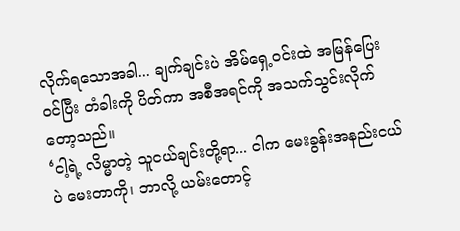လိုက်ရသောအခါ... ချက်ချင်းပဲ အိမ်ရှေ့ဝင်းထဲ အမြန်ပြေးဝင်ပြီး တံခါးကို ပိတ်ကာ အစီအရင်ကို အသက်သွင်းလိုက်တော့သည်။
‘ငါ့ရဲ့ လိမ္မာတဲ့ သူငယ်ချင်းတို့ရာ... ငါက မေးခွန်းအနည်းငယ်ပဲ မေးတာကို၊ ဘာလို့ ယမ်းတောင့်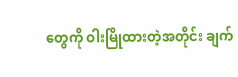တွေကို ဝါးမြိုထားတဲ့အတိုင်း ချက်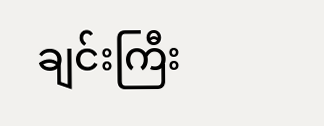ချင်းကြီး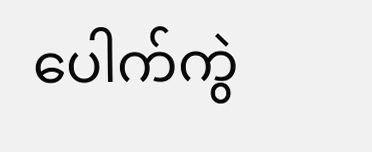ပေါက်ကွဲ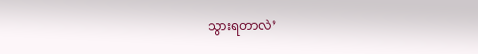သွားရတာလဲ’